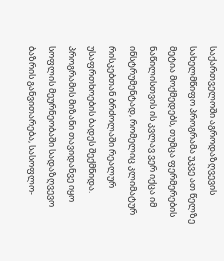საქართველოში აგროდაზღვევის სახელმწიფო პროგრამა უკვე ათ წელზე მეტია მოქმედებს, თუმცა ფერმერების ნაწილისთვის ის კვლავ ვერ იქცა იმ ინსტრუმენტად, რომელიც კლიმატურ რისკებთან ბრძოლაში რეალურ უსაფრთხოების ბადეს შექმნიდა. პროგრამის მიზანი თავიდანვე იყო სოფლის მეურნეობაში სადაზღვევო ბაზრის განვითარება, სასოფლო-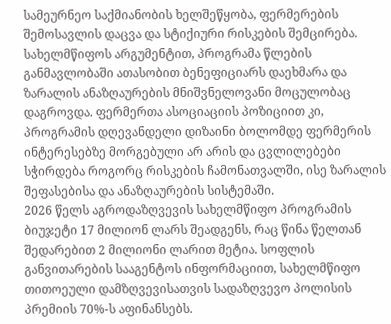სამეურნეო საქმიანობის ხელშეწყობა, ფერმერების შემოსავლის დაცვა და სტიქიური რისკების შემცირება. სახელმწიფოს არგუმენტით, პროგრამა წლების განმავლობაში ათასობით ბენეფიციარს დაეხმარა და ზარალის ანაზღაურების მნიშვნელოვანი მოცულობაც დაგროვდა. ფერმერთა ასოციაციის პოზიციით კი, პროგრამის დღევანდელი დიზაინი ბოლომდე ფერმერის ინტერესებზე მორგებული არ არის და ცვლილებები სჭირდება როგორც რისკების ჩამონათვალში, ისე ზარალის შეფასებისა და ანაზღაურების სისტემაში.
2026 წელს აგროდაზღვევის სახელმწიფო პროგრამის ბიუჯეტი 17 მილიონ ლარს შეადგენს, რაც წინა წელთან შედარებით 2 მილიონი ლარით მეტია. სოფლის განვითარების სააგენტოს ინფორმაციით, სახელმწიფო თითოეული დამზღვევისათვის სადაზღვევო პოლისის პრემიის 70%-ს აფინანსებს.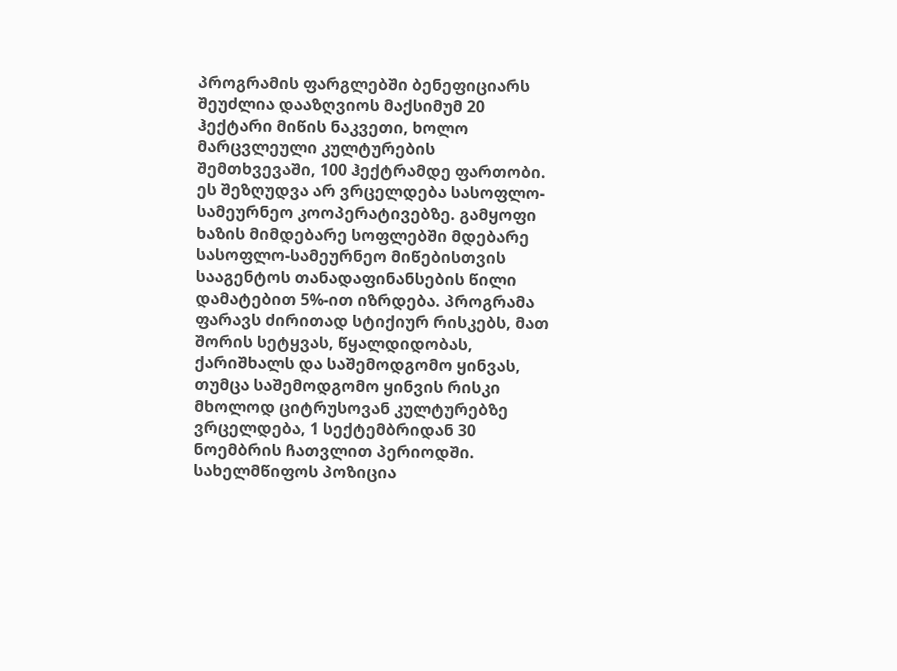პროგრამის ფარგლებში ბენეფიციარს შეუძლია დააზღვიოს მაქსიმუმ 20 ჰექტარი მიწის ნაკვეთი, ხოლო მარცვლეული კულტურების შემთხვევაში, 100 ჰექტრამდე ფართობი. ეს შეზღუდვა არ ვრცელდება სასოფლო-სამეურნეო კოოპერატივებზე. გამყოფი ხაზის მიმდებარე სოფლებში მდებარე სასოფლო-სამეურნეო მიწებისთვის სააგენტოს თანადაფინანსების წილი დამატებით 5%-ით იზრდება. პროგრამა ფარავს ძირითად სტიქიურ რისკებს, მათ შორის სეტყვას, წყალდიდობას, ქარიშხალს და საშემოდგომო ყინვას, თუმცა საშემოდგომო ყინვის რისკი მხოლოდ ციტრუსოვან კულტურებზე ვრცელდება, 1 სექტემბრიდან 30 ნოემბრის ჩათვლით პერიოდში.
სახელმწიფოს პოზიცია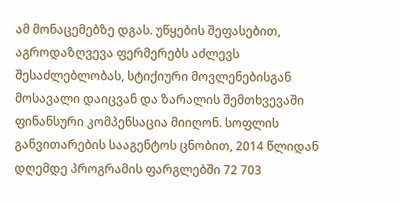ამ მონაცემებზე დგას. უწყების შეფასებით, აგროდაზღვევა ფერმერებს აძლევს შესაძლებლობას, სტიქიური მოვლენებისგან მოსავალი დაიცვან და ზარალის შემთხვევაში ფინანსური კომპენსაცია მიიღონ. სოფლის განვითარების სააგენტოს ცნობით, 2014 წლიდან დღემდე პროგრამის ფარგლებში 72 703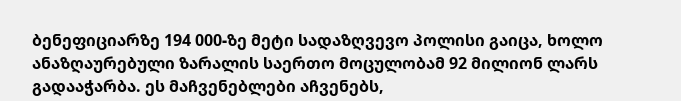ბენეფიციარზე 194 000-ზე მეტი სადაზღვევო პოლისი გაიცა, ხოლო ანაზღაურებული ზარალის საერთო მოცულობამ 92 მილიონ ლარს გადააჭარბა. ეს მაჩვენებლები აჩვენებს,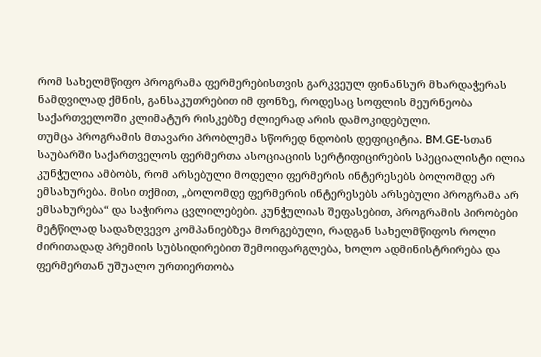რომ სახელმწიფო პროგრამა ფერმერებისთვის გარკვეულ ფინანსურ მხარდაჭერას ნამდვილად ქმნის, განსაკუთრებით იმ ფონზე, როდესაც სოფლის მეურნეობა საქართველოში კლიმატურ რისკებზე ძლიერად არის დამოკიდებული.
თუმცა პროგრამის მთავარი პრობლემა სწორედ ნდობის დეფიციტია. BM.GE-სთან საუბარში საქართველოს ფერმერთა ასოციაციის სერტიფიცირების სპეციალისტი ილია კუნჭულია ამბობს, რომ არსებული მოდელი ფერმერის ინტერესებს ბოლომდე არ ემსახურება. მისი თქმით, „ბოლომდე ფერმერის ინტერესებს არსებული პროგრამა არ ემსახურება“ და საჭიროა ცვლილებები. კუნჭულიას შეფასებით, პროგრამის პირობები მეტწილად სადაზღვევო კომპანიებზეა მორგებული, რადგან სახელმწიფოს როლი ძირითადად პრემიის სუბსიდირებით შემოიფარგლება, ხოლო ადმინისტრირება და ფერმერთან უშუალო ურთიერთობა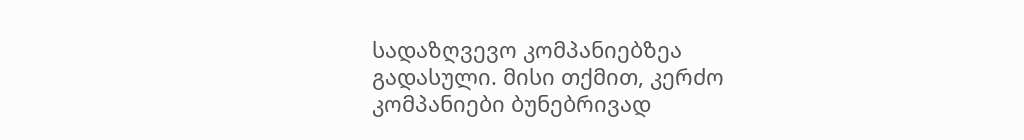სადაზღვევო კომპანიებზეა გადასული. მისი თქმით, კერძო კომპანიები ბუნებრივად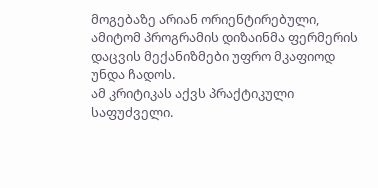მოგებაზე არიან ორიენტირებული, ამიტომ პროგრამის დიზაინმა ფერმერის დაცვის მექანიზმები უფრო მკაფიოდ უნდა ჩადოს.
ამ კრიტიკას აქვს პრაქტიკული საფუძველი.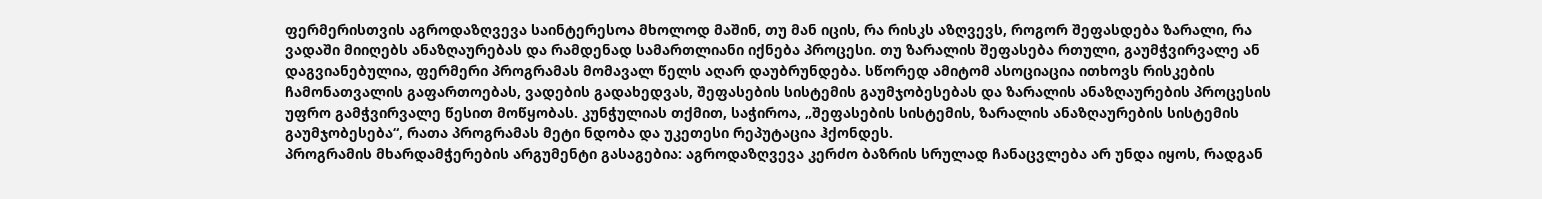ფერმერისთვის აგროდაზღვევა საინტერესოა მხოლოდ მაშინ, თუ მან იცის, რა რისკს აზღვევს, როგორ შეფასდება ზარალი, რა ვადაში მიიღებს ანაზღაურებას და რამდენად სამართლიანი იქნება პროცესი. თუ ზარალის შეფასება რთული, გაუმჭვირვალე ან დაგვიანებულია, ფერმერი პროგრამას მომავალ წელს აღარ დაუბრუნდება. სწორედ ამიტომ ასოციაცია ითხოვს რისკების ჩამონათვალის გაფართოებას, ვადების გადახედვას, შეფასების სისტემის გაუმჯობესებას და ზარალის ანაზღაურების პროცესის უფრო გამჭვირვალე წესით მოწყობას. კუნჭულიას თქმით, საჭიროა, „შეფასების სისტემის, ზარალის ანაზღაურების სისტემის გაუმჯობესება“, რათა პროგრამას მეტი ნდობა და უკეთესი რეპუტაცია ჰქონდეს.
პროგრამის მხარდამჭერების არგუმენტი გასაგებია: აგროდაზღვევა კერძო ბაზრის სრულად ჩანაცვლება არ უნდა იყოს, რადგან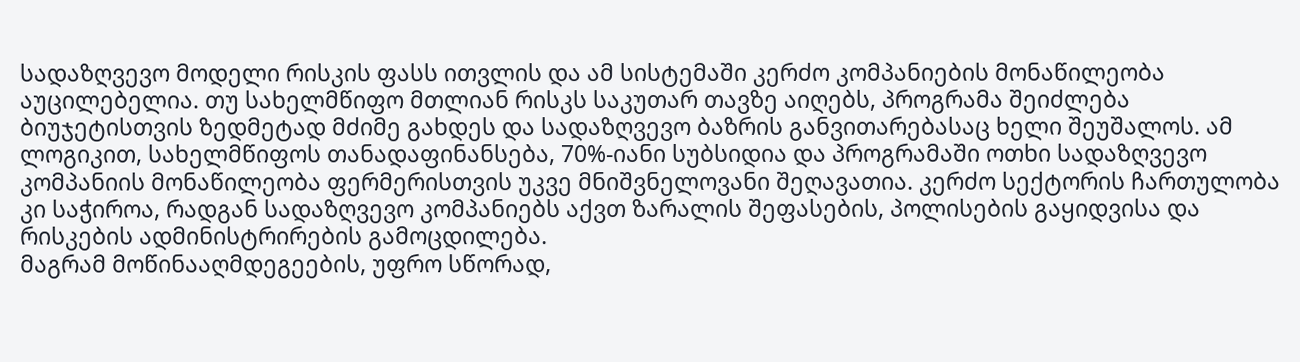სადაზღვევო მოდელი რისკის ფასს ითვლის და ამ სისტემაში კერძო კომპანიების მონაწილეობა აუცილებელია. თუ სახელმწიფო მთლიან რისკს საკუთარ თავზე აიღებს, პროგრამა შეიძლება ბიუჯეტისთვის ზედმეტად მძიმე გახდეს და სადაზღვევო ბაზრის განვითარებასაც ხელი შეუშალოს. ამ ლოგიკით, სახელმწიფოს თანადაფინანსება, 70%-იანი სუბსიდია და პროგრამაში ოთხი სადაზღვევო კომპანიის მონაწილეობა ფერმერისთვის უკვე მნიშვნელოვანი შეღავათია. კერძო სექტორის ჩართულობა კი საჭიროა, რადგან სადაზღვევო კომპანიებს აქვთ ზარალის შეფასების, პოლისების გაყიდვისა და რისკების ადმინისტრირების გამოცდილება.
მაგრამ მოწინააღმდეგეების, უფრო სწორად,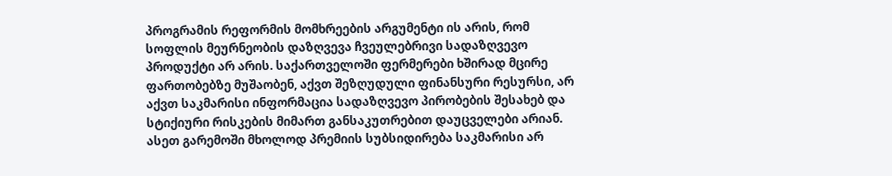პროგრამის რეფორმის მომხრეების არგუმენტი ის არის, რომ სოფლის მეურნეობის დაზღვევა ჩვეულებრივი სადაზღვევო პროდუქტი არ არის. საქართველოში ფერმერები ხშირად მცირე ფართობებზე მუშაობენ, აქვთ შეზღუდული ფინანსური რესურსი, არ აქვთ საკმარისი ინფორმაცია სადაზღვევო პირობების შესახებ და სტიქიური რისკების მიმართ განსაკუთრებით დაუცველები არიან. ასეთ გარემოში მხოლოდ პრემიის სუბსიდირება საკმარისი არ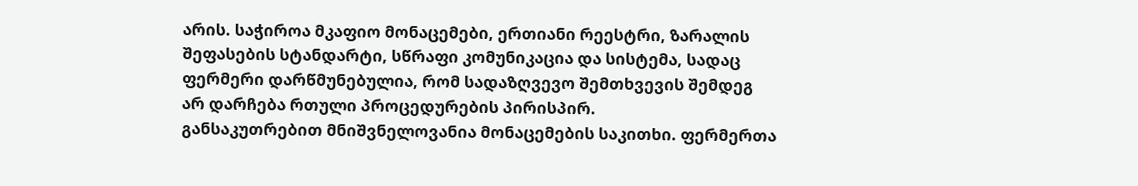არის. საჭიროა მკაფიო მონაცემები, ერთიანი რეესტრი, ზარალის შეფასების სტანდარტი, სწრაფი კომუნიკაცია და სისტემა, სადაც ფერმერი დარწმუნებულია, რომ სადაზღვევო შემთხვევის შემდეგ არ დარჩება რთული პროცედურების პირისპირ.
განსაკუთრებით მნიშვნელოვანია მონაცემების საკითხი. ფერმერთა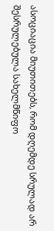ასოციაცია მიუთითებს, რომ დღემდე სრულად არ შესრულებულა სახელმწიფო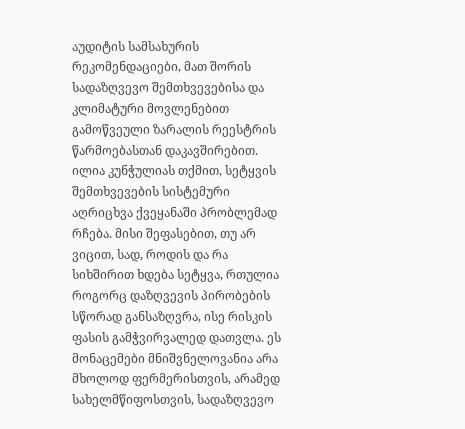აუდიტის სამსახურის რეკომენდაციები, მათ შორის სადაზღვევო შემთხვევებისა და კლიმატური მოვლენებით გამოწვეული ზარალის რეესტრის წარმოებასთან დაკავშირებით. ილია კუნჭულიას თქმით, სეტყვის შემთხვევების სისტემური აღრიცხვა ქვეყანაში პრობლემად რჩება. მისი შეფასებით, თუ არ ვიცით, სად, როდის და რა სიხშირით ხდება სეტყვა, რთულია როგორც დაზღვევის პირობების სწორად განსაზღვრა, ისე რისკის ფასის გამჭვირვალედ დათვლა. ეს მონაცემები მნიშვნელოვანია არა მხოლოდ ფერმერისთვის, არამედ სახელმწიფოსთვის, სადაზღვევო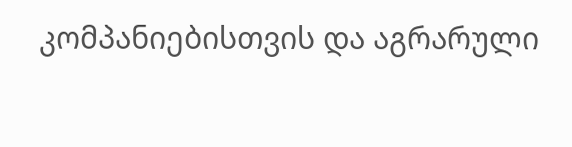კომპანიებისთვის და აგრარული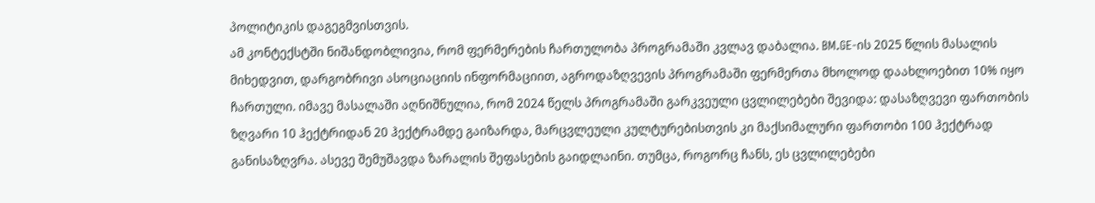პოლიტიკის დაგეგმვისთვის.
ამ კონტექსტში ნიშანდობლივია, რომ ფერმერების ჩართულობა პროგრამაში კვლავ დაბალია. BM.GE-ის 2025 წლის მასალის მიხედვით, დარგობრივი ასოციაციის ინფორმაციით, აგროდაზღვევის პროგრამაში ფერმერთა მხოლოდ დაახლოებით 10% იყო ჩართული. იმავე მასალაში აღნიშნულია, რომ 2024 წელს პროგრამაში გარკვეული ცვლილებები შევიდა: დასაზღვევი ფართობის ზღვარი 10 ჰექტრიდან 20 ჰექტრამდე გაიზარდა, მარცვლეული კულტურებისთვის კი მაქსიმალური ფართობი 100 ჰექტრად განისაზღვრა. ასევე შემუშავდა ზარალის შეფასების გაიდლაინი. თუმცა, როგორც ჩანს, ეს ცვლილებები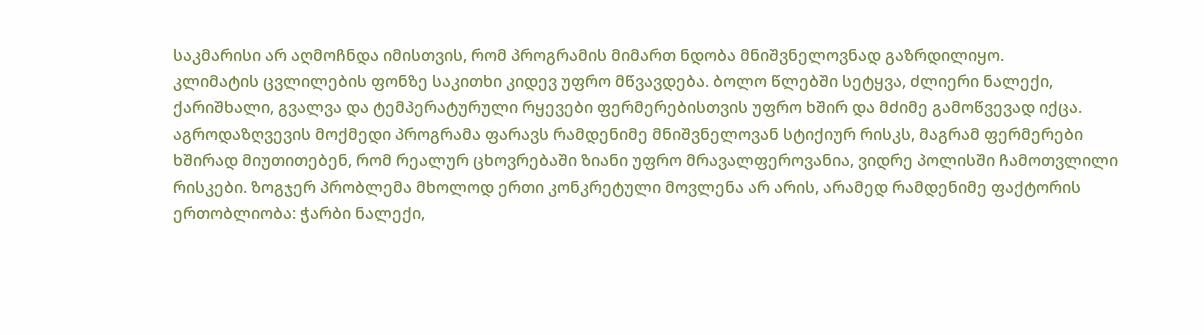საკმარისი არ აღმოჩნდა იმისთვის, რომ პროგრამის მიმართ ნდობა მნიშვნელოვნად გაზრდილიყო.
კლიმატის ცვლილების ფონზე საკითხი კიდევ უფრო მწვავდება. ბოლო წლებში სეტყვა, ძლიერი ნალექი, ქარიშხალი, გვალვა და ტემპერატურული რყევები ფერმერებისთვის უფრო ხშირ და მძიმე გამოწვევად იქცა. აგროდაზღვევის მოქმედი პროგრამა ფარავს რამდენიმე მნიშვნელოვან სტიქიურ რისკს, მაგრამ ფერმერები ხშირად მიუთითებენ, რომ რეალურ ცხოვრებაში ზიანი უფრო მრავალფეროვანია, ვიდრე პოლისში ჩამოთვლილი რისკები. ზოგჯერ პრობლემა მხოლოდ ერთი კონკრეტული მოვლენა არ არის, არამედ რამდენიმე ფაქტორის ერთობლიობა: ჭარბი ნალექი,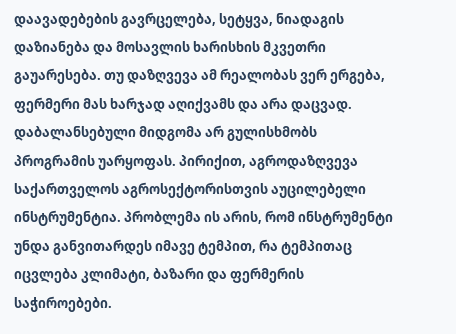დაავადებების გავრცელება, სეტყვა, ნიადაგის დაზიანება და მოსავლის ხარისხის მკვეთრი გაუარესება. თუ დაზღვევა ამ რეალობას ვერ ერგება, ფერმერი მას ხარჯად აღიქვამს და არა დაცვად.
დაბალანსებული მიდგომა არ გულისხმობს პროგრამის უარყოფას. პირიქით, აგროდაზღვევა საქართველოს აგროსექტორისთვის აუცილებელი ინსტრუმენტია. პრობლემა ის არის, რომ ინსტრუმენტი უნდა განვითარდეს იმავე ტემპით, რა ტემპითაც იცვლება კლიმატი, ბაზარი და ფერმერის საჭიროებები.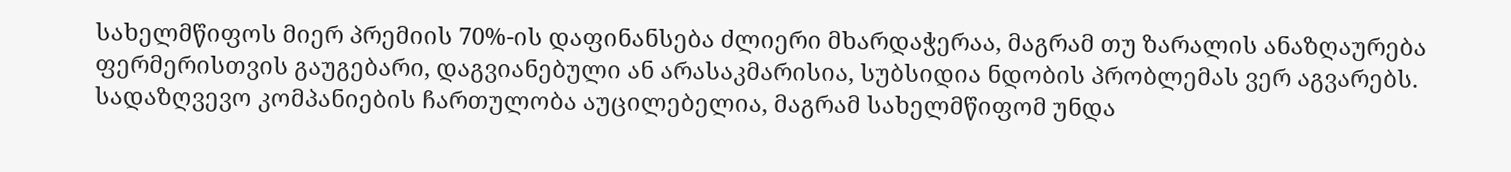სახელმწიფოს მიერ პრემიის 70%-ის დაფინანსება ძლიერი მხარდაჭერაა, მაგრამ თუ ზარალის ანაზღაურება ფერმერისთვის გაუგებარი, დაგვიანებული ან არასაკმარისია, სუბსიდია ნდობის პრობლემას ვერ აგვარებს. სადაზღვევო კომპანიების ჩართულობა აუცილებელია, მაგრამ სახელმწიფომ უნდა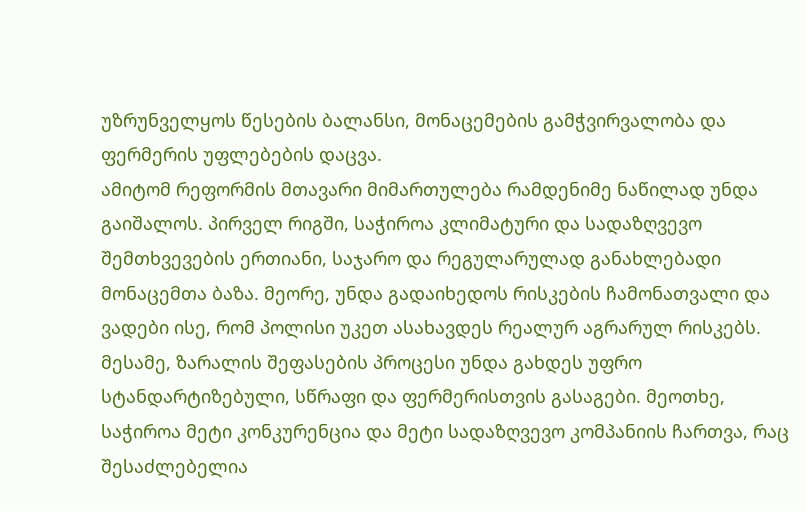უზრუნველყოს წესების ბალანსი, მონაცემების გამჭვირვალობა და ფერმერის უფლებების დაცვა.
ამიტომ რეფორმის მთავარი მიმართულება რამდენიმე ნაწილად უნდა გაიშალოს. პირველ რიგში, საჭიროა კლიმატური და სადაზღვევო შემთხვევების ერთიანი, საჯარო და რეგულარულად განახლებადი მონაცემთა ბაზა. მეორე, უნდა გადაიხედოს რისკების ჩამონათვალი და ვადები ისე, რომ პოლისი უკეთ ასახავდეს რეალურ აგრარულ რისკებს. მესამე, ზარალის შეფასების პროცესი უნდა გახდეს უფრო სტანდარტიზებული, სწრაფი და ფერმერისთვის გასაგები. მეოთხე, საჭიროა მეტი კონკურენცია და მეტი სადაზღვევო კომპანიის ჩართვა, რაც შესაძლებელია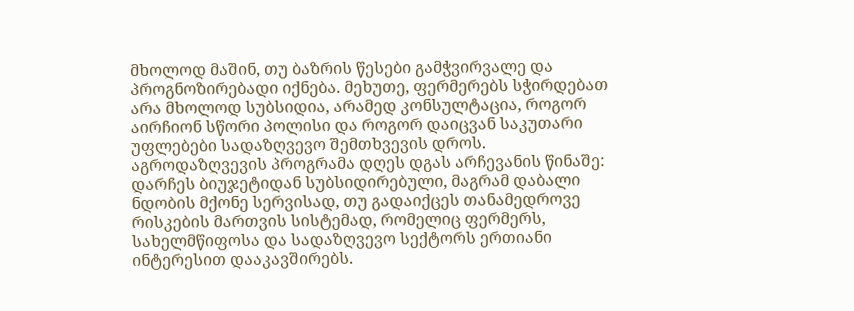მხოლოდ მაშინ, თუ ბაზრის წესები გამჭვირვალე და პროგნოზირებადი იქნება. მეხუთე, ფერმერებს სჭირდებათ არა მხოლოდ სუბსიდია, არამედ კონსულტაცია, როგორ აირჩიონ სწორი პოლისი და როგორ დაიცვან საკუთარი უფლებები სადაზღვევო შემთხვევის დროს.
აგროდაზღვევის პროგრამა დღეს დგას არჩევანის წინაშე: დარჩეს ბიუჯეტიდან სუბსიდირებული, მაგრამ დაბალი ნდობის მქონე სერვისად, თუ გადაიქცეს თანამედროვე რისკების მართვის სისტემად, რომელიც ფერმერს, სახელმწიფოსა და სადაზღვევო სექტორს ერთიანი ინტერესით დააკავშირებს.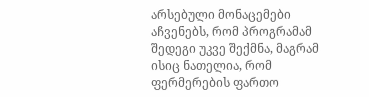არსებული მონაცემები აჩვენებს, რომ პროგრამამ შედეგი უკვე შექმნა, მაგრამ ისიც ნათელია, რომ ფერმერების ფართო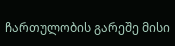ჩართულობის გარეშე მისი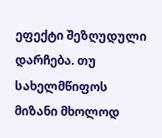ეფექტი შეზღუდული დარჩება. თუ სახელმწიფოს მიზანი მხოლოდ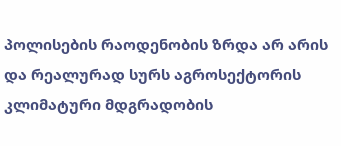პოლისების რაოდენობის ზრდა არ არის და რეალურად სურს აგროსექტორის კლიმატური მდგრადობის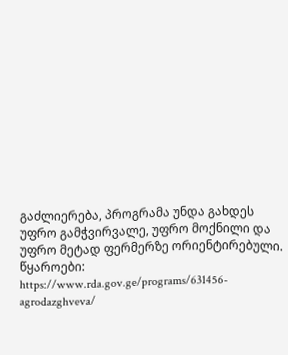გაძლიერება, პროგრამა უნდა გახდეს უფრო გამჭვირვალე, უფრო მოქნილი და უფრო მეტად ფერმერზე ორიენტირებული.
წყაროები:
https://www.rda.gov.ge/programs/631456-agrodazghveva/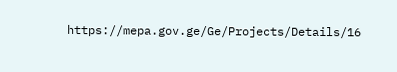https://mepa.gov.ge/Ge/Projects/Details/16